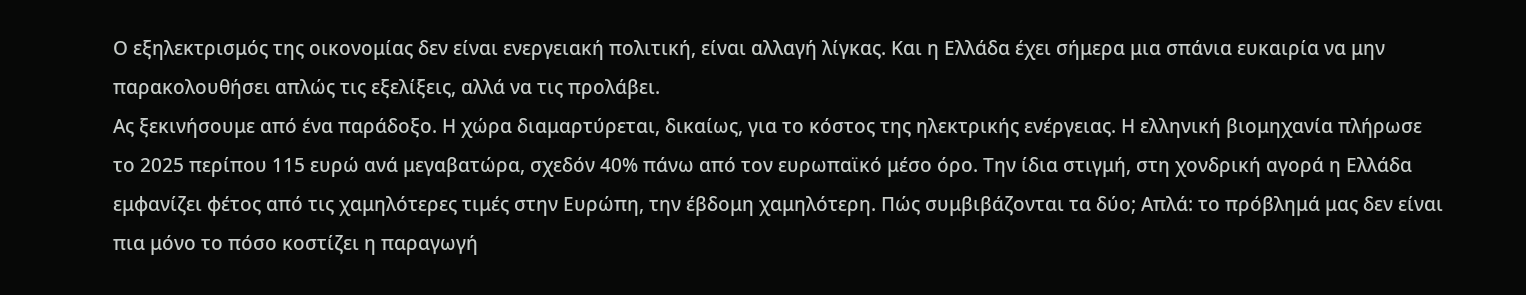Ο εξηλεκτρισμός της οικονομίας δεν είναι ενεργειακή πολιτική, είναι αλλαγή λίγκας. Και η Ελλάδα έχει σήμερα μια σπάνια ευκαιρία να μην παρακολουθήσει απλώς τις εξελίξεις, αλλά να τις προλάβει.
Ας ξεκινήσουμε από ένα παράδοξο. Η χώρα διαμαρτύρεται, δικαίως, για το κόστος της ηλεκτρικής ενέργειας. Η ελληνική βιομηχανία πλήρωσε το 2025 περίπου 115 ευρώ ανά μεγαβατώρα, σχεδόν 40% πάνω από τον ευρωπαϊκό μέσο όρο. Την ίδια στιγμή, στη χονδρική αγορά η Ελλάδα εμφανίζει φέτος από τις χαμηλότερες τιμές στην Ευρώπη, την έβδομη χαμηλότερη. Πώς συμβιβάζονται τα δύο; Απλά: το πρόβλημά μας δεν είναι πια μόνο το πόσο κοστίζει η παραγωγή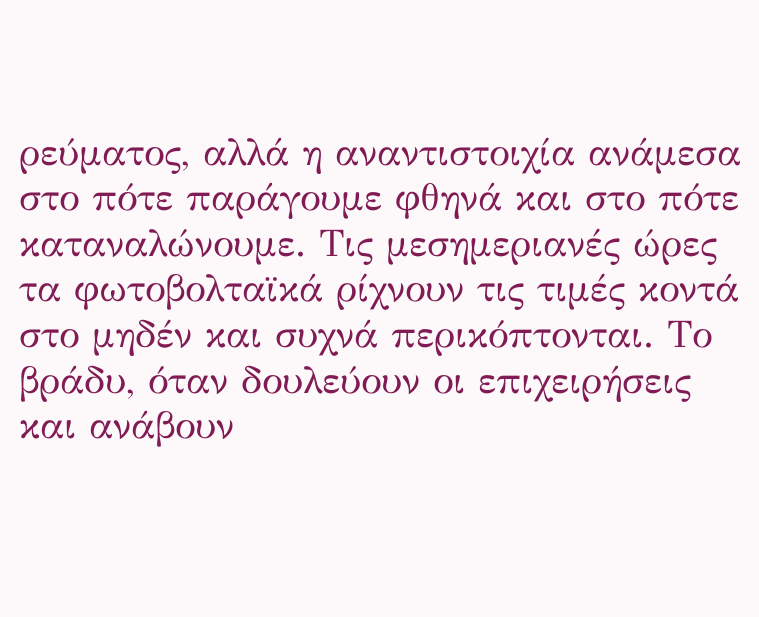ρεύματος, αλλά η αναντιστοιχία ανάμεσα στο πότε παράγουμε φθηνά και στο πότε καταναλώνουμε. Τις μεσημεριανές ώρες τα φωτοβολταϊκά ρίχνουν τις τιμές κοντά στο μηδέν και συχνά περικόπτονται. Το βράδυ, όταν δουλεύουν οι επιχειρήσεις και ανάβουν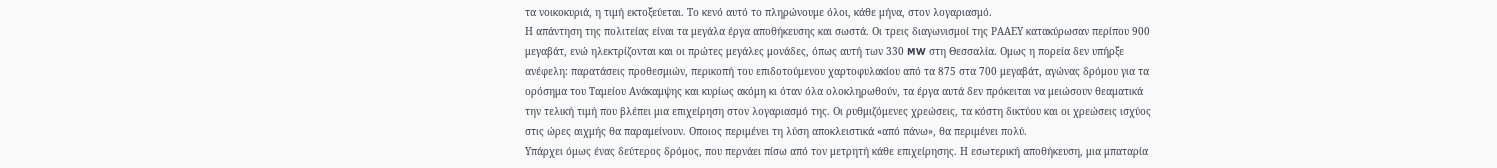τα νοικοκυριά, η τιμή εκτοξεύεται. Το κενό αυτό το πληρώνουμε όλοι, κάθε μήνα, στον λογαριασμό.
Η απάντηση της πολιτείας είναι τα μεγάλα έργα αποθήκευσης και σωστά. Οι τρεις διαγωνισμοί της ΡΑΑΕΥ κατακύρωσαν περίπου 900 μεγαβάτ, ενώ ηλεκτρίζονται και οι πρώτες μεγάλες μονάδες, όπως αυτή των 330 MW στη Θεσσαλία. Ομως η πορεία δεν υπήρξε ανέφελη: παρατάσεις προθεσμιών, περικοπή του επιδοτούμενου χαρτοφυλακίου από τα 875 στα 700 μεγαβάτ, αγώνας δρόμου για τα ορόσημα του Ταμείου Ανάκαμψης και κυρίως ακόμη κι όταν όλα ολοκληρωθούν, τα έργα αυτά δεν πρόκειται να μειώσουν θεαματικά την τελική τιμή που βλέπει μια επιχείρηση στον λογαριασμό της. Οι ρυθμιζόμενες χρεώσεις, τα κόστη δικτύου και οι χρεώσεις ισχύος στις ώρες αιχμής θα παραμείνουν. Οποιος περιμένει τη λύση αποκλειστικά «από πάνω», θα περιμένει πολύ.
Υπάρχει όμως ένας δεύτερος δρόμος, που περνάει πίσω από τον μετρητή κάθε επιχείρησης. Η εσωτερική αποθήκευση, μια μπαταρία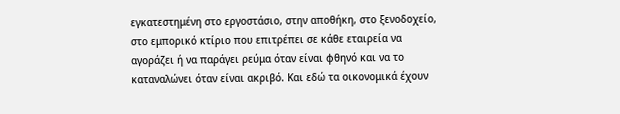εγκατεστημένη στο εργοστάσιο, στην αποθήκη, στο ξενοδοχείο, στο εμπορικό κτίριο που επιτρέπει σε κάθε εταιρεία να αγοράζει ή να παράγει ρεύμα όταν είναι φθηνό και να το καταναλώνει όταν είναι ακριβό. Και εδώ τα οικονομικά έχουν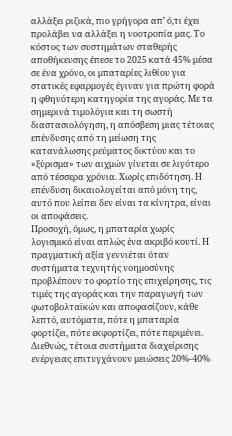αλλάξει ριζικά, πιο γρήγορα απ’ ό,τι έχει προλάβει να αλλάξει η νοοτροπία μας. Το κόστος των συστημάτων σταθερής αποθήκευσης έπεσε το 2025 κατά 45% μέσα σε ένα χρόνο, οι μπαταρίες λιθίου για στατικές εφαρμογές έγιναν για πρώτη φορά η φθηνότερη κατηγορία της αγοράς. Με τα σημερινά τιμολόγια και τη σωστή διαστασιολόγηση, η απόσβεση μιας τέτοιας επένδυσης από τη μείωση της κατανάλωσης ρεύματος δικτύου και το «ξύρισμα» των αιχμών γίνεται σε λιγότερο από τέσσερα χρόνια. Χωρίς επιδότηση. Η επένδυση δικαιολογείται από μόνη της, αυτό που λείπει δεν είναι τα κίνητρα, είναι οι αποφάσεις.
Προσοχή, όμως, η μπαταρία χωρίς λογισμικό είναι απλώς ένα ακριβό κουτί. Η πραγματική αξία γεννιέται όταν συστήματα τεχνητής νοημοσύνης προβλέπουν το φορτίο της επιχείρησης, τις τιμές της αγοράς και την παραγωγή των φωτοβολταϊκών και αποφασίζουν, κάθε λεπτό, αυτόματα, πότε η μπαταρία φορτίζει, πότε εκφορτίζει, πότε περιμένει. Διεθνώς, τέτοια συστήματα διαχείρισης ενέργειας επιτυγχάνουν μειώσεις 20%-40%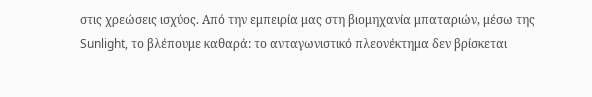στις χρεώσεις ισχύος. Από την εμπειρία μας στη βιομηχανία μπαταριών, μέσω της Sunlight, το βλέπουμε καθαρά: το ανταγωνιστικό πλεονέκτημα δεν βρίσκεται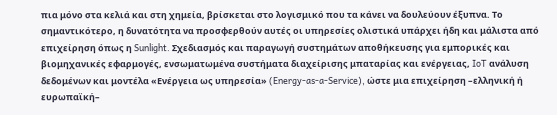πια μόνο στα κελιά και στη χημεία, βρίσκεται στο λογισμικό που τα κάνει να δουλεύουν έξυπνα. Το σημαντικότερο, η δυνατότητα να προσφερθούν αυτές οι υπηρεσίες ολιστικά υπάρχει ήδη και μάλιστα από επιχείρηση όπως η Sunlight. Σχεδιασμός και παραγωγή συστημάτων αποθήκευσης για εμπορικές και βιομηχανικές εφαρμογές, ενσωματωμένα συστήματα διαχείρισης μπαταρίας και ενέργειας, IoT ανάλυση δεδομένων και μοντέλα «Ενέργεια ως υπηρεσία» (Energy-as-a-Service), ώστε μια επιχείρηση –ελληνική ή ευρωπαϊκή–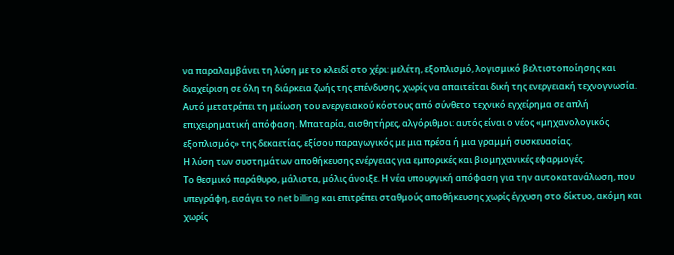να παραλαμβάνει τη λύση με το κλειδί στο χέρι: μελέτη, εξοπλισμό, λογισμικό βελτιστοποίησης και διαχείριση σε όλη τη διάρκεια ζωής της επένδυσης, χωρίς να απαιτείται δική της ενεργειακή τεχνογνωσία. Αυτό μετατρέπει τη μείωση του ενεργειακού κόστους από σύνθετο τεχνικό εγχείρημα σε απλή επιχειρηματική απόφαση. Μπαταρία, αισθητήρες, αλγόριθμοι: αυτός είναι ο νέος «μηχανολογικός εξοπλισμός» της δεκαετίας, εξίσου παραγωγικός με μια πρέσα ή μια γραμμή συσκευασίας.
Η λύση των συστημάτων αποθήκευσης ενέργειας για εμπορικές και βιομηχανικές εφαρμογές.
Το θεσμικό παράθυρο, μάλιστα, μόλις άνοιξε. Η νέα υπουργική απόφαση για την αυτοκατανάλωση, που υπεγράφη, εισάγει το net billing και επιτρέπει σταθμούς αποθήκευσης χωρίς έγχυση στο δίκτυο, ακόμη και χωρίς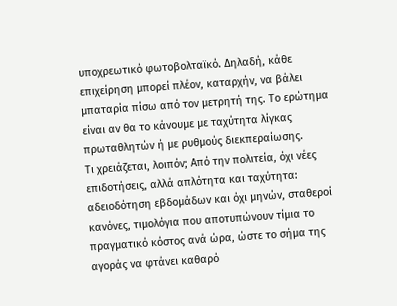υποχρεωτικό φωτοβολταϊκό. Δηλαδή, κάθε επιχείρηση μπορεί πλέον, καταρχήν, να βάλει μπαταρία πίσω από τον μετρητή της. Το ερώτημα είναι αν θα το κάνουμε με ταχύτητα λίγκας πρωταθλητών ή με ρυθμούς διεκπεραίωσης.
Τι χρειάζεται, λοιπόν; Από την πολιτεία, όχι νέες επιδοτήσεις, αλλά απλότητα και ταχύτητα: αδειοδότηση εβδομάδων και όχι μηνών, σταθεροί κανόνες, τιμολόγια που αποτυπώνουν τίμια το πραγματικό κόστος ανά ώρα, ώστε το σήμα της αγοράς να φτάνει καθαρό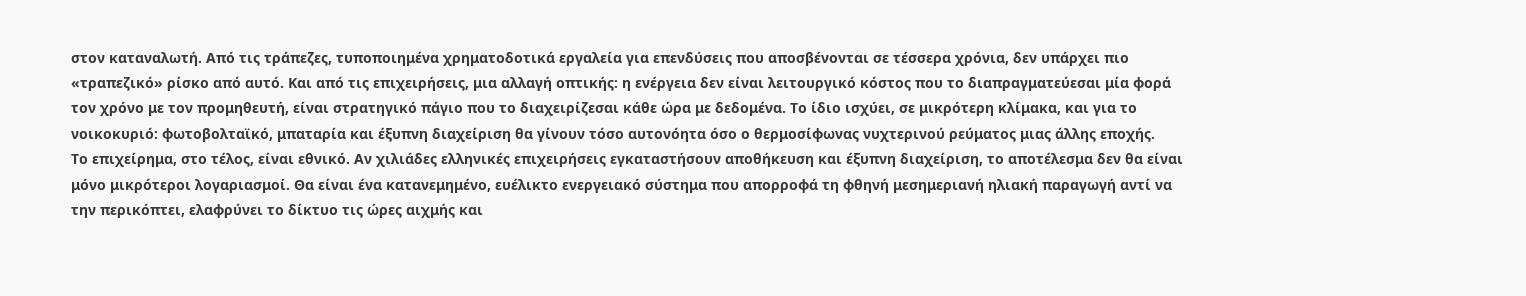στον καταναλωτή. Από τις τράπεζες, τυποποιημένα χρηματοδοτικά εργαλεία για επενδύσεις που αποσβένονται σε τέσσερα χρόνια, δεν υπάρχει πιο «τραπεζικό» ρίσκο από αυτό. Και από τις επιχειρήσεις, μια αλλαγή οπτικής: η ενέργεια δεν είναι λειτουργικό κόστος που το διαπραγματεύεσαι μία φορά τον χρόνο με τον προμηθευτή, είναι στρατηγικό πάγιο που το διαχειρίζεσαι κάθε ώρα με δεδομένα. Το ίδιο ισχύει, σε μικρότερη κλίμακα, και για το νοικοκυριό: φωτοβολταϊκό, μπαταρία και έξυπνη διαχείριση θα γίνουν τόσο αυτονόητα όσο ο θερμοσίφωνας νυχτερινού ρεύματος μιας άλλης εποχής.
Το επιχείρημα, στο τέλος, είναι εθνικό. Αν χιλιάδες ελληνικές επιχειρήσεις εγκαταστήσουν αποθήκευση και έξυπνη διαχείριση, το αποτέλεσμα δεν θα είναι μόνο μικρότεροι λογαριασμοί. Θα είναι ένα κατανεμημένο, ευέλικτο ενεργειακό σύστημα που απορροφά τη φθηνή μεσημεριανή ηλιακή παραγωγή αντί να την περικόπτει, ελαφρύνει το δίκτυο τις ώρες αιχμής και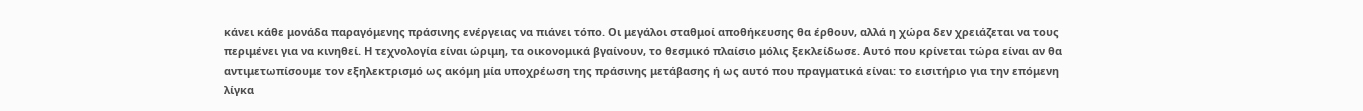κάνει κάθε μονάδα παραγόμενης πράσινης ενέργειας να πιάνει τόπο. Οι μεγάλοι σταθμοί αποθήκευσης θα έρθουν, αλλά η χώρα δεν χρειάζεται να τους περιμένει για να κινηθεί. Η τεχνολογία είναι ώριμη, τα οικονομικά βγαίνουν, το θεσμικό πλαίσιο μόλις ξεκλείδωσε. Αυτό που κρίνεται τώρα είναι αν θα αντιμετωπίσουμε τον εξηλεκτρισμό ως ακόμη μία υποχρέωση της πράσινης μετάβασης ή ως αυτό που πραγματικά είναι: το εισιτήριο για την επόμενη λίγκα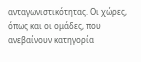ανταγωνιστικότητας. Οι χώρες, όπως και οι ομάδες, που ανεβαίνουν κατηγορία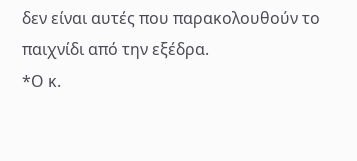δεν είναι αυτές που παρακολουθούν το παιχνίδι από την εξέδρα.
*Ο κ.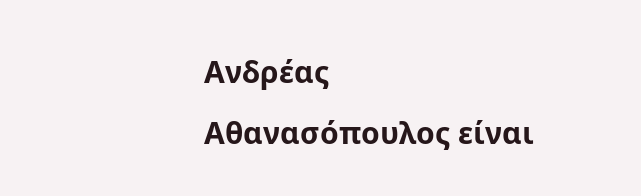Ανδρέας Αθανασόπουλος είναι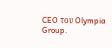CEO του Olympia Group.